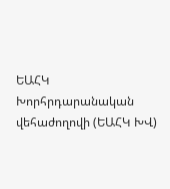ԵԱՀԿ Խորհրդարանական վեհաժողովի (ԵԱՀԿ ԽՎ)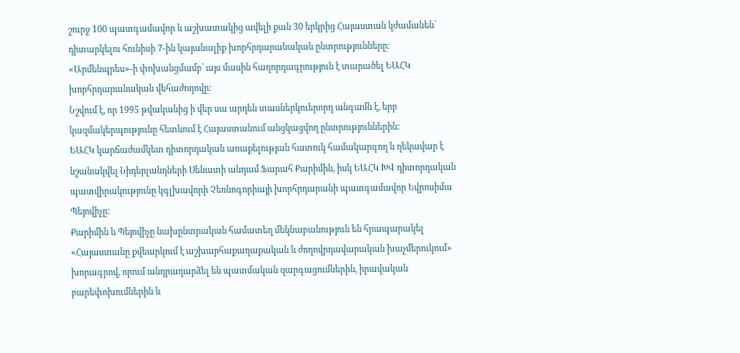շուրջ 100 պատգամավոր և աշխատակից ավելի քան 30 երկրից Հայաստան կժամանեն՝ դիտարկելու հունիսի 7-ին կայանալիք խորհրդարանական ընտրությունները։
«Արմենպրես»-ի փոխանցմամբ՝ այս մասին հաղորդագրություն է տարածել ԵԱՀԿ խորհրդարանական վեհաժողովը։
Նշվում է, որ 1995 թվականից ի վեր սա արդեն տասներկուերորդ անգամն է, երբ կազմակերպությունը հետևում է Հայաստանում անցկացվող ընտրություններին։
ԵԱՀԿ կարճաժամկետ դիտորդական առաքելության հատուկ համակարգող և ղեկավար է նշանակվել Նիդերլանդների Սենատի անդամ Ֆարահ Քարիմին, իսկ ԵԱՀԿ ԽՎ դիտորդական պատվիրակությունը կգլխավորի Չեռնոգորիայի խորհրդարանի պատգամավոր Եվրոսիմա Պեյովիչը։
Քարիմին և Պեյովիչը նախընտրական համատեղ մեկնաբանություն են հրապարակել «Հայաստանը քվեարկում է աշխարհաքաղաքական և ժողովրդավարական խաչմերուկում» խորագրով, որում անդրադարձել են պատմական զարգացումներին, իրավական բարեփոխումներին և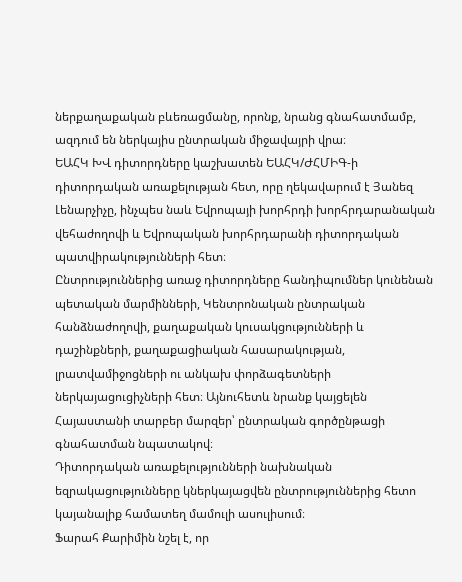ներքաղաքական բևեռացմանը, որոնք, նրանց գնահատմամբ, ազդում են ներկայիս ընտրական միջավայրի վրա։
ԵԱՀԿ ԽՎ դիտորդները կաշխատեն ԵԱՀԿ/ԺՀՄԻԳ-ի դիտորդական առաքելության հետ, որը ղեկավարում է Յանեզ Լենարչիչը, ինչպես նաև Եվրոպայի խորհրդի խորհրդարանական վեհաժողովի և Եվրոպական խորհրդարանի դիտորդական պատվիրակությունների հետ։
Ընտրություններից առաջ դիտորդները հանդիպումներ կունենան պետական մարմինների, Կենտրոնական ընտրական հանձնաժողովի, քաղաքական կուսակցությունների և դաշինքների, քաղաքացիական հասարակության, լրատվամիջոցների ու անկախ փորձագետների ներկայացուցիչների հետ։ Այնուհետև նրանք կայցելեն Հայաստանի տարբեր մարզեր՝ ընտրական գործընթացի գնահատման նպատակով։
Դիտորդական առաքելությունների նախնական եզրակացությունները կներկայացվեն ընտրություններից հետո կայանալիք համատեղ մամուլի ասուլիսում։
Ֆարահ Քարիմին նշել է, որ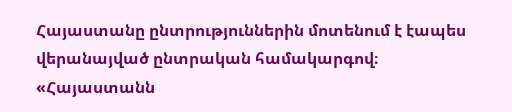Հայաստանը ընտրություններին մոտենում է էապես վերանայված ընտրական համակարգով։
«Հայաստանն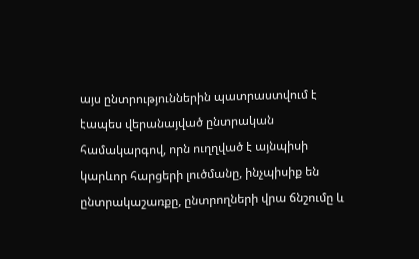այս ընտրություններին պատրաստվում է էապես վերանայված ընտրական համակարգով, որն ուղղված է այնպիսի կարևոր հարցերի լուծմանը, ինչպիսիք են ընտրակաշառքը, ընտրողների վրա ճնշումը և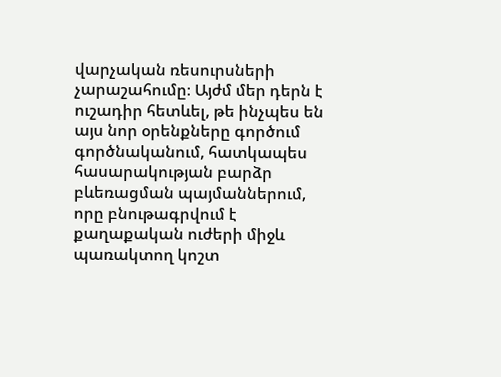վարչական ռեսուրսների չարաշահումը։ Այժմ մեր դերն է ուշադիր հետևել, թե ինչպես են այս նոր օրենքները գործում գործնականում, հատկապես հասարակության բարձր բևեռացման պայմաններում, որը բնութագրվում է քաղաքական ուժերի միջև պառակտող կոշտ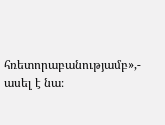հռետորաբանությամբ»,- ասել է նա։